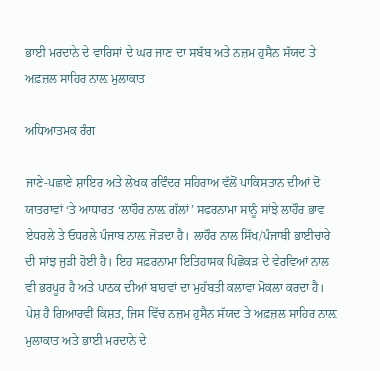ਭਾਈ ਮਰਦਾਨੇ ਦੇ ਵਾਰਿਸਾਂ ਦੇ ਘਰ ਜਾਣ ਦਾ ਸਬੱਬ ਅਤੇ ਨਜ਼ਮ ਹੁਸੈਨ ਸੱਯਦ ਤੇ ਅਫ਼ਜ਼ਲ ਸਾਹਿਰ ਨਾਲ਼ ਮੁਲਾਕਾਤ

ਅਧਿਆਤਮਕ ਰੰਗ

ਜਾਣੇ-ਪਛਾਣੇ ਸ਼ਾਇਰ ਅਤੇ ਲੇਖਕ ਰਵਿੰਦਰ ਸਹਿਰਾਅ ਵੱਲੋਂ ਪਾਕਿਸਤਾਨ ਦੀਆਂ ਦੋ ਯਾਤਰਾਵਾਂ ‘ਤੇ ਆਧਾਰਤ ‘ਲਾਹੌਰ ਨਾਲ਼ ਗੱਲਾਂ’ ਸਫਰਨਾਮਾ ਸਾਨੂੰ ਸਾਂਝੇ ਲਾਹੌਰ ਭਾਵ ਏਧਰਲੇ ਤੇ ਓਧਰਲੇ ਪੰਜਾਬ ਨਾਲ਼ ਜੋੜਦਾ ਹੈ। ਲਾਹੌਰ ਨਾਲ ਸਿੱਖ/ਪੰਜਾਬੀ ਭਾਈਚਾਰੇ ਦੀ ਸਾਂਝ ਜੁੜੀ ਹੋਈ ਹੈ। ਇਹ ਸਫ਼ਰਨਾਮਾ ਇਤਿਹਾਸਕ ਪਿਛੋਕੜ ਦੇ ਵੇਰਵਿਆਂ ਨਾਲ ਵੀ ਭਰਪੂਰ ਹੈ ਅਤੇ ਪਾਠਕ ਦੀਆਂ ਬਾਹਵਾਂ ਦਾ ਮੁਹੱਬਤੀ ਕਲਾਵਾ ਮੋਕਲਾ ਕਰਦਾ ਹੈ। ਪੇਸ਼ ਹੈ ਗਿਆਰਵੀਂ ਕਿਸ਼ਤ, ਜਿਸ ਵਿੱਚ ਨਜ਼ਮ ਹੁਸੈਨ ਸੱਯਦ ਤੇ ਅਫ਼ਜ਼ਲ ਸਾਹਿਰ ਨਾਲ਼ ਮੁਲਾਕਾਤ ਅਤੇ ਭਾਈ ਮਰਦਾਨੇ ਦੇ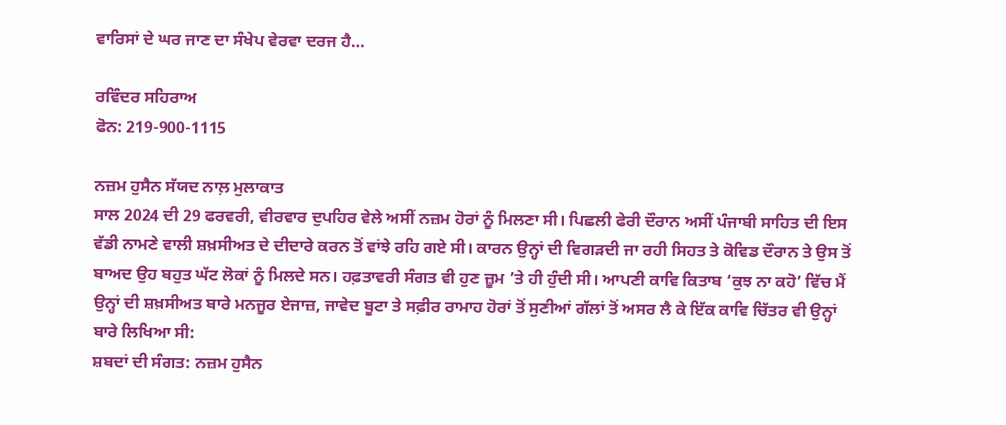ਵਾਰਿਸਾਂ ਦੇ ਘਰ ਜਾਣ ਦਾ ਸੰਖੇਪ ਵੇਰਵਾ ਦਰਜ ਹੈ…

ਰਵਿੰਦਰ ਸਹਿਰਾਅ
ਫੋਨ: 219-900-1115

ਨਜ਼ਮ ਹੁਸੈਨ ਸੱਯਦ ਨਾਲ਼ ਮੁਲਾਕਾਤ
ਸਾਲ 2024 ਦੀ 29 ਫਰਵਰੀ, ਵੀਰਵਾਰ ਦੁਪਹਿਰ ਵੇਲੇ ਅਸੀਂ ਨਜ਼ਮ ਹੋਰਾਂ ਨੂੰ ਮਿਲਣਾ ਸੀ। ਪਿਛਲੀ ਫੇਰੀ ਦੌਰਾਨ ਅਸੀਂ ਪੰਜਾਬੀ ਸਾਹਿਤ ਦੀ ਇਸ ਵੱਡੀ ਨਾਮਣੇ ਵਾਲੀ ਸ਼ਖ਼ਸੀਅਤ ਦੇ ਦੀਦਾਰੇ ਕਰਨ ਤੋਂ ਵਾਂਝੇ ਰਹਿ ਗਏ ਸੀ। ਕਾਰਨ ਉਨ੍ਹਾਂ ਦੀ ਵਿਗੜਦੀ ਜਾ ਰਹੀ ਸਿਹਤ ਤੇ ਕੋਵਿਡ ਦੌਰਾਨ ਤੇ ਉਸ ਤੋਂ ਬਾਅਦ ਉਹ ਬਹੁਤ ਘੱਟ ਲੋਕਾਂ ਨੂੰ ਮਿਲਦੇ ਸਨ। ਹਫ਼ਤਾਵਰੀ ਸੰਗਤ ਵੀ ਹੁਣ ਜ਼ੂਮ ’ਤੇ ਹੀ ਹੁੰਦੀ ਸੀ। ਆਪਣੀ ਕਾਵਿ ਕਿਤਾਬ ‘ਕੁਝ ਨਾ ਕਹੋ’ ਵਿੱਚ ਮੈਂ ਉਨ੍ਹਾਂ ਦੀ ਸ਼ਖ਼ਸੀਅਤ ਬਾਰੇ ਮਨਜੂਰ ਏਜਾਜ਼, ਜਾਵੇਦ ਬੂਟਾ ਤੇ ਸਫ਼ੀਰ ਰਾਮਾਹ ਹੋਰਾਂ ਤੋਂ ਸੁਣੀਆਂ ਗੱਲਾਂ ਤੋਂ ਅਸਰ ਲੈ ਕੇ ਇੱਕ ਕਾਵਿ ਚਿੱਤਰ ਵੀ ਉਨ੍ਹਾਂ ਬਾਰੇ ਲਿਖਿਆ ਸੀ:
ਸ਼ਬਦਾਂ ਦੀ ਸੰਗਤ: ਨਜ਼ਮ ਹੁਸੈਨ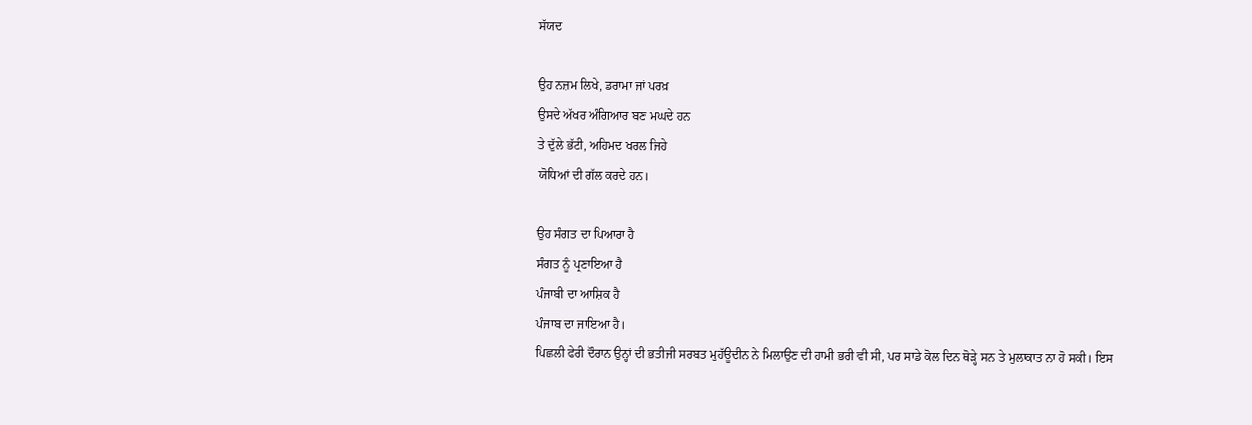ਸੱਯਦ

ਉਹ ਨਜ਼ਮ ਲਿਖੇ, ਡਰਾਮਾ ਜਾਂ ਪਰਖ਼
ਉਸਦੇ ਅੱਖਰ ਅੰਗਿਆਰ ਬਣ ਮਘਦੇ ਹਨ
ਤੇ ਦੁੱਲੇ ਭੱਟੀ, ਅਹਿਮਦ ਖਰਲ ਜਿਹੇ
ਯੋਧਿਆਂ ਦੀ ਗੱਲ ਕਰਦੇ ਹਨ।

ਉਹ ਸੰਗਤ ਦਾ ਪਿਆਰਾ ਹੈ
ਸੰਗਤ ਨੂੰ ਪ੍ਰਣਾਇਆ ਹੈ
ਪੰਜਾਬੀ ਦਾ ਆਸ਼ਿਕ ਹੈ
ਪੰਜਾਬ ਦਾ ਜਾਇਆ ਹੈ।
ਪਿਛਲੀ ਫੇਰੀ ਦੌਰਾਨ ਉਨ੍ਹਾਂ ਦੀ ਭਤੀਜੀ ਸਰਬਤ ਮੁਹੱਊਦੀਨ ਨੇ ਮਿਲਾਉਣ ਦੀ ਹਾਮੀ ਭਰੀ ਵੀ ਸੀ, ਪਰ ਸਾਡੇ ਕੋਲ ਦਿਨ ਥੋੜ੍ਹੇ ਸਨ ਤੇ ਮੁਲਾਕਾਤ ਨਾ ਹੋ ਸਕੀ। ਇਸ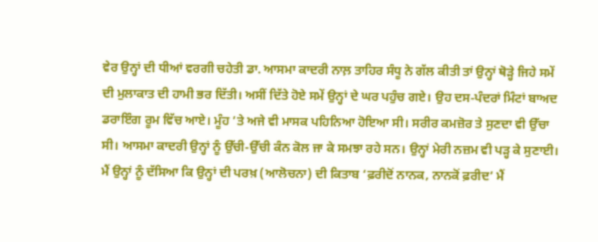ਵੇਰ ਉਨ੍ਹਾਂ ਦੀ ਧੀਆਂ ਵਰਗੀ ਚਹੇਤੀ ਡਾ. ਆਸਮਾ ਕਾਦਰੀ ਨਾਲ਼ ਤਾਹਿਰ ਸੰਧੂ ਨੇ ਗੱਲ ਕੀਤੀ ਤਾਂ ਉਨ੍ਹਾਂ ਥੋੜ੍ਹੇ ਜਿਹੇ ਸਮੇਂ ਦੀ ਮੁਲਾਕਾਤ ਦੀ ਹਾਮੀ ਭਰ ਦਿੱਤੀ। ਅਸੀਂ ਦਿੱਤੇ ਹੋਏ ਸਮੇਂ ਉਨ੍ਹਾਂ ਦੇ ਘਰ ਪਹੁੰਚ ਗਏ। ਉਹ ਦਸ-ਪੰਦਰਾਂ ਮਿੰਟਾਂ ਬਾਅਦ ਡਰਾਇੰਗ ਰੂਮ ਵਿੱਚ ਆਏ। ਮੂੰਹ ’ਤੇ ਅਜੇ ਵੀ ਮਾਸਕ ਪਹਿਨਿਆ ਹੋਇਆ ਸੀ। ਸਰੀਰ ਕਮਜ਼ੋਰ ਤੇ ਸੁਣਦਾ ਵੀ ਉੱਚਾ ਸੀ। ਆਸਮਾ ਕਾਦਰੀ ਉਨ੍ਹਾਂ ਨੂੰ ਉੱਚੀ-ਉੱਚੀ ਕੰਨ ਕੋਲ ਜਾ ਕੇ ਸਮਝਾ ਰਹੇ ਸਨ। ਉਨ੍ਹਾਂ ਮੇਰੀ ਨਜ਼ਮ ਵੀ ਪੜ੍ਹ ਕੇ ਸੁਣਾਈ। ਮੈਂ ਉਨ੍ਹਾਂ ਨੂੰ ਦੱਸਿਆ ਕਿ ਉਨ੍ਹਾਂ ਦੀ ਪਰਖ਼ (ਆਲੋਚਨਾ) ਦੀ ਕਿਤਾਬ ‘ਫ਼ਰੀਦੋਂ ਨਾਨਕ, ਨਾਨਕੋਂ ਫ਼ਰੀਦ’ ਮੈਂ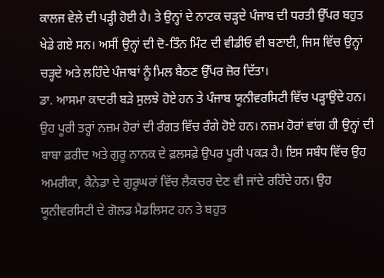ਕਾਲਜ ਵੇਲੇ ਦੀ ਪੜ੍ਹੀ ਹੋਈ ਹੈ। ਤੇ ਉਨ੍ਹਾਂ ਦੇ ਨਾਟਕ ਚੜ੍ਹਦੇ ਪੰਜਾਬ ਦੀ ਧਰਤੀ ਉੱਪਰ ਬਹੁਤ ਖੇਡੇ ਗਏ ਸਨ। ਅਸੀਂ ਉਨ੍ਹਾਂ ਦੀ ਦੋ-ਤਿੰਨ ਮਿੰਟ ਦੀ ਵੀਡੀਓ ਵੀ ਬਣਾਈ, ਜਿਸ ਵਿੱਚ ਉਨ੍ਹਾਂ ਚੜ੍ਹਦੇ ਅਤੇ ਲਹਿੰਦੇ ਪੰਜਾਬਾਂ ਨੂੰ ਮਿਲ ਬੈਠਣ ਉੱਪਰ ਜ਼ੋਰ ਦਿੱਤਾ।
ਡਾ. ਆਸਮਾ ਕਾਦਰੀ ਬੜੇ ਸੁਲਝੇ ਹੋਏ ਹਨ ਤੇ ਪੰਜਾਬ ਯੂਨੀਵਰਸਿਟੀ ਵਿੱਚ ਪੜ੍ਹਾਉਂਦੇ ਹਨ। ਉਹ ਪੂਰੀ ਤਰ੍ਹਾਂ ਨਜ਼ਮ ਹੋਰਾਂ ਦੀ ਰੰਗਤ ਵਿੱਚ ਰੰਗੇ ਹੋਏ ਹਨ। ਨਜ਼ਮ ਹੋਰਾਂ ਵਾਂਗ ਹੀ ਉਨ੍ਹਾਂ ਦੀ ਬਾਬਾ ਫ਼ਰੀਦ ਅਤੇ ਗੁਰੂ ਨਾਨਕ ਦੇ ਫ਼ਲਸਫ਼ੇ ਉਪਰ ਪੂਰੀ ਪਕੜ ਹੈ। ਇਸ ਸਬੰਧ ਵਿੱਚ ਉਹ ਅਮਰੀਕਾ, ਕੈਨੇਡਾ ਦੇ ਗੁਰੂਘਰਾਂ ਵਿੱਚ ਲੈਕਚਰ ਦੇਣ ਵੀ ਜਾਂਦੇ ਰਹਿੰਦੇ ਹਨ। ਉਹ ਯੂਨੀਵਰਸਿਟੀ ਦੇ ਗੋਲਡ ਮੈਡਲਿਸਟ ਹਨ ਤੇ ਬਹੁਤ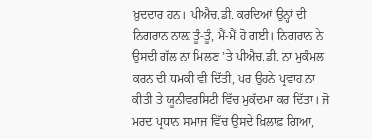ਖ਼ੁਦਦਾਰ ਹਨ। ਪੀਐਚ.ਡੀ. ਕਰਦਿਆਂ ਉਨ੍ਹਾਂ ਦੀ ਨਿਗਰਾਨ ਨਾਲ਼ ਤੂੰ-ਤੂੰ, ਮੈਂ-ਮੈਂ ਹੋ ਗਈ। ਨਿਗਰਾਨ ਨੇ ਉਸਦੀ ਗੱਲ ਨਾ ਮਿਲਣ ’ਤੇ ਪੀਐਚ.ਡੀ. ਨਾ ਮੁਕੰਮਲ ਕਰਨ ਦੀ ਧਮਕੀ ਵੀ ਦਿੱਤੀ, ਪਰ ਉਹਨੇ ਪ੍ਰਵਾਹ ਨਾ ਕੀਤੀ ਤੇ ਯੂਨੀਵਰਸਿਟੀ ਵਿੱਚ ਮੁਕੱਦਮਾ ਕਰ ਦਿੱਤਾ। ਜੋ ਮਰਦ ਪ੍ਰਧਾਨ ਸਮਾਜ ਵਿੱਚ ਉਸਦੇ ਖ਼ਿਲਾਫ਼ ਗਿਆ,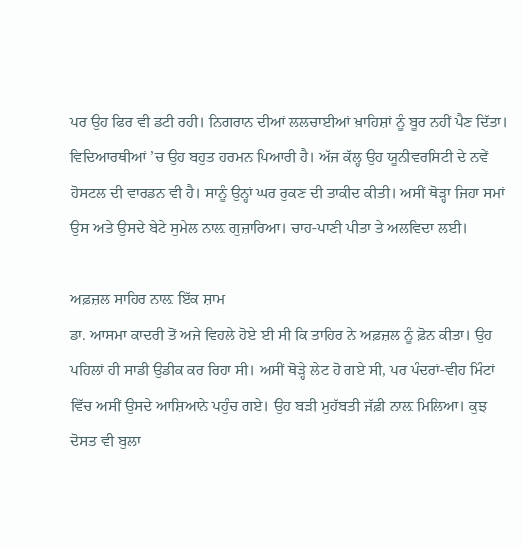ਪਰ ਉਹ ਫਿਰ ਵੀ ਡਟੀ ਰਹੀ। ਨਿਗਰਾਨ ਦੀਆਂ ਲਲਚਾਈਆਂ ਖ਼ਾਹਿਸ਼ਾਂ ਨੂੰ ਬੂਰ ਨਹੀਂ ਪੈਣ ਦਿੱਤਾ। ਵਿਦਿਆਰਥੀਆਂ ’ਚ ਉਹ ਬਹੁਤ ਹਰਮਨ ਪਿਆਰੀ ਹੈ। ਅੱਜ ਕੱਲ੍ਹ ਉਹ ਯੂਨੀਵਰਸਿਟੀ ਦੇ ਨਵੇਂ ਹੋਸਟਲ ਦੀ ਵਾਰਡਨ ਵੀ ਹੈ। ਸਾਨੂੰ ਉਨ੍ਹਾਂ ਘਰ ਰੁਕਣ ਦੀ ਤਾਕੀਦ ਕੀਤੀ। ਅਸੀਂ ਥੋੜ੍ਹਾ ਜਿਹਾ ਸਮਾਂ ਉਸ ਅਤੇ ਉਸਦੇ ਬੇਟੇ ਸੁਮੇਲ ਨਾਲ਼ ਗੁਜ਼ਾਰਿਆ। ਚਾਹ-ਪਾਣੀ ਪੀਤਾ ਤੇ ਅਲਵਿਦਾ ਲਈ।

ਅਫ਼ਜ਼ਲ ਸਾਹਿਰ ਨਾਲ਼ ਇੱਕ ਸ਼ਾਮ
ਡਾ. ਆਸਮਾ ਕਾਦਰੀ ਤੋਂ ਅਜੇ ਵਿਹਲੇ ਹੋਏ ਈ ਸੀ ਕਿ ਤਾਹਿਰ ਨੇ ਅਫ਼ਜ਼ਲ ਨੂੰ ਫ਼ੋਨ ਕੀਤਾ। ਉਹ ਪਹਿਲਾਂ ਹੀ ਸਾਡੀ ਉਡੀਕ ਕਰ ਰਿਹਾ ਸੀ। ਅਸੀਂ ਥੋੜ੍ਹੇ ਲੇਟ ਹੋ ਗਏ ਸੀ, ਪਰ ਪੰਦਰਾਂ-ਵੀਹ ਮਿੰਟਾਂ ਵਿੱਚ ਅਸੀਂ ਉਸਦੇ ਆਸ਼ਿਆਨੇ ਪਹੁੰਚ ਗਏ। ਉਹ ਬੜੀ ਮੁਹੱਬਤੀ ਜੱਫ਼ੀ ਨਾਲ਼ ਮਿਲਿਆ। ਕੁਝ ਦੋਸਤ ਵੀ ਬੁਲਾ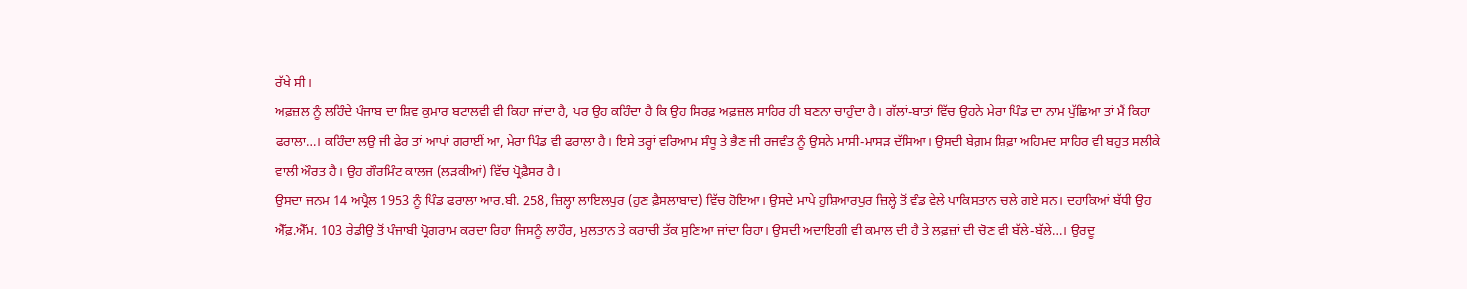ਰੱਖੇ ਸੀ।
ਅਫ਼ਜ਼ਲ ਨੂੰ ਲਹਿੰਦੇ ਪੰਜਾਬ ਦਾ ਸ਼ਿਵ ਕੁਮਾਰ ਬਟਾਲਵੀ ਵੀ ਕਿਹਾ ਜਾਂਦਾ ਹੈ, ਪਰ ਉਹ ਕਹਿੰਦਾ ਹੈ ਕਿ ਉਹ ਸਿਰਫ਼ ਅਫ਼ਜ਼ਲ ਸਾਹਿਰ ਹੀ ਬਣਨਾ ਚਾਹੁੰਦਾ ਹੈ। ਗੱਲਾਂ-ਬਾਤਾਂ ਵਿੱਚ ਉਹਨੇ ਮੇਰਾ ਪਿੰਡ ਦਾ ਨਾਮ ਪੁੱਛਿਆ ਤਾਂ ਮੈਂ ਕਿਹਾ ਫਰਾਲਾ…। ਕਹਿੰਦਾ ਲਉ ਜੀ ਫੇਰ ਤਾਂ ਆਪਾਂ ਗਰਾਈਂ ਆ, ਮੇਰਾ ਪਿੰਡ ਵੀ ਫਰਾਲਾ ਹੈ। ਇਸੇ ਤਰ੍ਹਾਂ ਵਰਿਆਮ ਸੰਧੂ ਤੇ ਭੈਣ ਜੀ ਰਜਵੰਤ ਨੂੰ ਉਸਨੇ ਮਾਸੀ-ਮਾਸੜ ਦੱਸਿਆ। ਉਸਦੀ ਬੇਗ਼ਮ ਸ਼ਿਫ਼ਾ ਅਹਿਮਦ ਸਾਹਿਰ ਵੀ ਬਹੁਤ ਸਲੀਕੇ ਵਾਲੀ ਔਰਤ ਹੈ। ਉਹ ਗੌਰਮਿੰਟ ਕਾਲਜ (ਲੜਕੀਆਂ) ਵਿੱਚ ਪ੍ਰੋਫ਼ੈਸਰ ਹੈ।
ਉਸਦਾ ਜਨਮ 14 ਅਪ੍ਰੈਲ 1953 ਨੂੰ ਪਿੰਡ ਫਰਾਲਾ ਆਰ.ਬੀ. 258, ਜ਼ਿਲ੍ਹਾ ਲਾਇਲਪੁਰ (ਹੁਣ ਫ਼ੈਸਲਾਬਾਦ) ਵਿੱਚ ਹੋਇਆ। ਉਸਦੇ ਮਾਪੇ ਹੁਸ਼ਿਆਰਪੁਰ ਜ਼ਿਲ੍ਹੇ ਤੋਂ ਵੰਡ ਵੇਲੇ ਪਾਕਿਸਤਾਨ ਚਲੇ ਗਏ ਸਨ। ਦਹਾਕਿਆਂ ਬੱਧੀ ਉਹ ਐੱਫ਼.ਐੱਮ. 103 ਰੇਡੀਉ ਤੋਂ ਪੰਜਾਬੀ ਪ੍ਰੋਗਰਾਮ ਕਰਦਾ ਰਿਹਾ ਜਿਸਨੂੰ ਲਾਹੌਰ, ਮੁਲਤਾਨ ਤੇ ਕਰਾਚੀ ਤੱਕ ਸੁਣਿਆ ਜਾਂਦਾ ਰਿਹਾ। ਉਸਦੀ ਅਦਾਇਗੀ ਵੀ ਕਮਾਲ ਦੀ ਹੈ ਤੇ ਲਫ਼ਜ਼ਾਂ ਦੀ ਚੋਣ ਵੀ ਬੱਲੇ-ਬੱਲੇ…। ਉਰਦੂ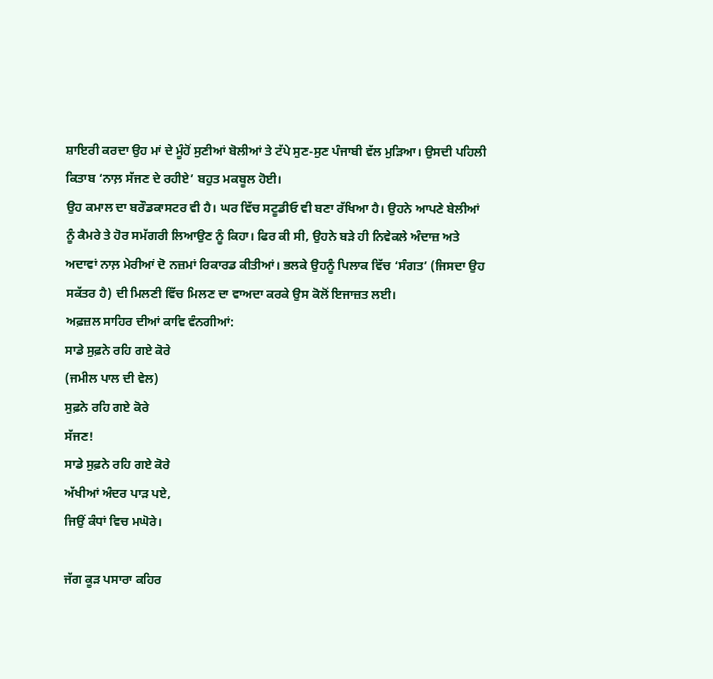ਸ਼ਾਇਰੀ ਕਰਦਾ ਉਹ ਮਾਂ ਦੇ ਮੂੰਹੋਂ ਸੁਣੀਆਂ ਬੋਲੀਆਂ ਤੇ ਟੱਪੇ ਸੁਣ-ਸੁਣ ਪੰਜਾਬੀ ਵੱਲ ਮੁੜਿਆ। ਉਸਦੀ ਪਹਿਲੀ ਕਿਤਾਬ ‘ਨਾਲ਼ ਸੱਜਣ ਦੇ ਰਹੀਏ’ ਬਹੁਤ ਮਕਬੂਲ ਹੋਈ।
ਉਹ ਕਮਾਲ ਦਾ ਬਰੌਡਕਾਸਟਰ ਵੀ ਹੈ। ਘਰ ਵਿੱਚ ਸਟੂਡੀਓ ਵੀ ਬਣਾ ਰੱਖਿਆ ਹੈ। ਉਹਨੇ ਆਪਣੇ ਬੇਲੀਆਂ ਨੂੰ ਕੈਮਰੇ ਤੇ ਹੋਰ ਸਮੱਗਰੀ ਲਿਆਉਣ ਨੂੰ ਕਿਹਾ। ਫਿਰ ਕੀ ਸੀ, ਉਹਨੇ ਬੜੇ ਹੀ ਨਿਵੇਕਲੇ ਅੰਦਾਜ਼ ਅਤੇ ਅਦਾਵਾਂ ਨਾਲ਼ ਮੇਰੀਆਂ ਦੋ ਨਜ਼ਮਾਂ ਰਿਕਾਰਡ ਕੀਤੀਆਂ। ਭਲਕੇ ਉਹਨੂੰ ਪਿਲਾਕ ਵਿੱਚ ‘ਸੰਗਤ’ (ਜਿਸਦਾ ਉਹ ਸਕੱਤਰ ਹੈ) ਦੀ ਮਿਲਣੀ ਵਿੱਚ ਮਿਲਣ ਦਾ ਵਾਅਦਾ ਕਰਕੇ ਉਸ ਕੋਲੋਂ ਇਜਾਜ਼ਤ ਲਈ।
ਅਫ਼ਜ਼ਲ ਸਾਹਿਰ ਦੀਆਂ ਕਾਵਿ ਵੰਨਗੀਆਂ:
ਸਾਡੇ ਸੁਫ਼ਨੇ ਰਹਿ ਗਏ ਕੋਰੇ
(ਜਮੀਲ ਪਾਲ ਦੀ ਵੇਲ)
ਸੁਫ਼ਨੇ ਰਹਿ ਗਏ ਕੋਰੇ
ਸੱਜਣ!
ਸਾਡੇ ਸੁਫ਼ਨੇ ਰਹਿ ਗਏ ਕੋਰੇ
ਅੱਖੀਆਂ ਅੰਦਰ ਪਾੜ ਪਏ,
ਜਿਉਂ ਕੰਧਾਂ ਵਿਚ ਮਘੋਰੇ।

ਜੱਗ ਕੂੜ ਪਸਾਰਾ ਕਹਿਰ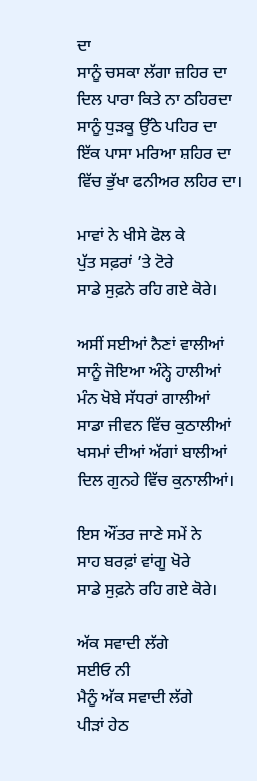ਦਾ
ਸਾਨੂੰ ਚਸਕਾ ਲੱਗਾ ਜ਼ਹਿਰ ਦਾ
ਦਿਲ ਪਾਰਾ ਕਿਤੇ ਨਾ ਠਹਿਰਦਾ
ਸਾਨੂੰ ਧੁੜਕੂ ਉੱਠੇ ਪਹਿਰ ਦਾ
ਇੱਕ ਪਾਸਾ ਮਰਿਆ ਸ਼ਹਿਰ ਦਾ
ਵਿੱਚ ਭੁੱਖਾ ਫਨੀਅਰ ਲਹਿਰ ਦਾ।

ਮਾਵਾਂ ਨੇ ਖੀਸੇ ਫੋਲ ਕੇ
ਪੁੱਤ ਸਫ਼ਰਾਂ ’ਤੇ ਟੋਰੇ
ਸਾਡੇ ਸੁਫ਼ਨੇ ਰਹਿ ਗਏ ਕੋਰੇ।

ਅਸੀਂ ਸਈਆਂ ਨੈਣਾਂ ਵਾਲੀਆਂ
ਸਾਨੂੰ ਜੋਇਆ ਅੰਨ੍ਹੇ ਹਾਲੀਆਂ
ਮੰਨ ਖੋਬੇ ਸੱਧਰਾਂ ਗਾਲੀਆਂ
ਸਾਡਾ ਜੀਵਨ ਵਿੱਚ ਕੁਠਾਲੀਆਂ
ਖਸਮਾਂ ਦੀਆਂ ਅੱਗਾਂ ਬਾਲੀਆਂ
ਦਿਲ ਗੁਨਹੇ ਵਿੱਚ ਕੁਨਾਲੀਆਂ।

ਇਸ ਔਂਤਰ ਜਾਣੇ ਸਮੇਂ ਨੇ
ਸਾਹ ਬਰਫ਼ਾਂ ਵਾਂਗੂ ਖੋਰੇ
ਸਾਡੇ ਸੁਫ਼ਨੇ ਰਹਿ ਗਏ ਕੋਰੇ।

ਅੱਕ ਸਵਾਦੀ ਲੱਗੇ
ਸਈਓ ਨੀ
ਮੈਨੂੰ ਅੱਕ ਸਵਾਦੀ ਲੱਗੇ
ਪੀੜਾਂ ਹੇਠ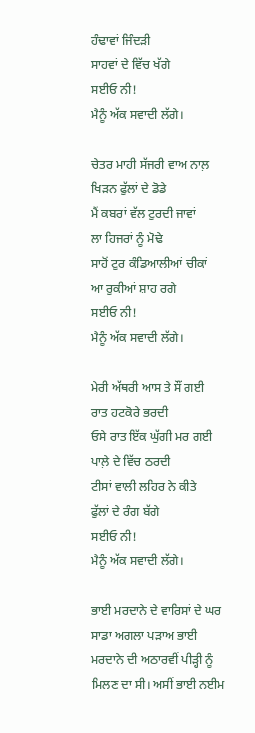ਹੰਢਾਵਾਂ ਜਿੰਦੜੀ
ਸਾਹਵਾਂ ਦੇ ਵਿੱਚ ਖੱਗੇ
ਸਈਓ ਨੀ!
ਮੈਨੂੰ ਅੱਕ ਸਵਾਦੀ ਲੱਗੇ।

ਚੇਤਰ ਮਾਹੀ ਸੱਜਰੀ ਵਾਅ ਨਾਲ਼
ਖਿੜਨ ਫੁੱਲਾਂ ਦੇ ਡੋਡੇ
ਮੈਂ ਕਬਰਾਂ ਵੱਲ ਟੁਰਦੀ ਜਾਵਾਂ
ਲਾ ਹਿਜਰਾਂ ਨੂੰ ਮੋਢੇ
ਸਾਹੋਂ ਟੁਰ ਕੰਡਿਆਲੀਆਂ ਚੀਕਾਂ
ਆ ਰੁਕੀਆਂ ਸ਼ਾਹ ਰਗੇ
ਸਈਓ ਨੀ!
ਮੈਨੂੰ ਅੱਕ ਸਵਾਦੀ ਲੱਗੇ।

ਮੇਰੀ ਅੱਥਰੀ ਆਸ ਤੇ ਸੌਂ ਗਈ
ਰਾਤ ਹਟਕੋਰੇ ਭਰਦੀ
ਓਸੇ ਰਾਤ ਇੱਕ ਘੁੱਗੀ ਮਰ ਗਈ
ਪਾਲ਼ੇ ਦੇ ਵਿੱਚ ਠਰਦੀ
ਟੀਸਾਂ ਵਾਲੀ ਲਹਿਰ ਨੇ ਕੀਤੇ
ਫੁੱਲਾਂ ਦੇ ਰੰਗ ਬੱਗੇ
ਸਈਓ ਨੀ!
ਮੈਨੂੰ ਅੱਕ ਸਵਾਦੀ ਲੱਗੇ।

ਭਾਈ ਮਰਦਾਨੇ ਦੇ ਵਾਰਿਸਾਂ ਦੇ ਘਰ
ਸਾਡਾ ਅਗਲਾ ਪੜਾਅ ਭਾਈ ਮਰਦਾਨੇ ਦੀ ਅਠਾਰਵੀਂ ਪੀੜ੍ਹੀ ਨੂੰ ਮਿਲਣ ਦਾ ਸੀ। ਅਸੀਂ ਭਾਈ ਨਈਮ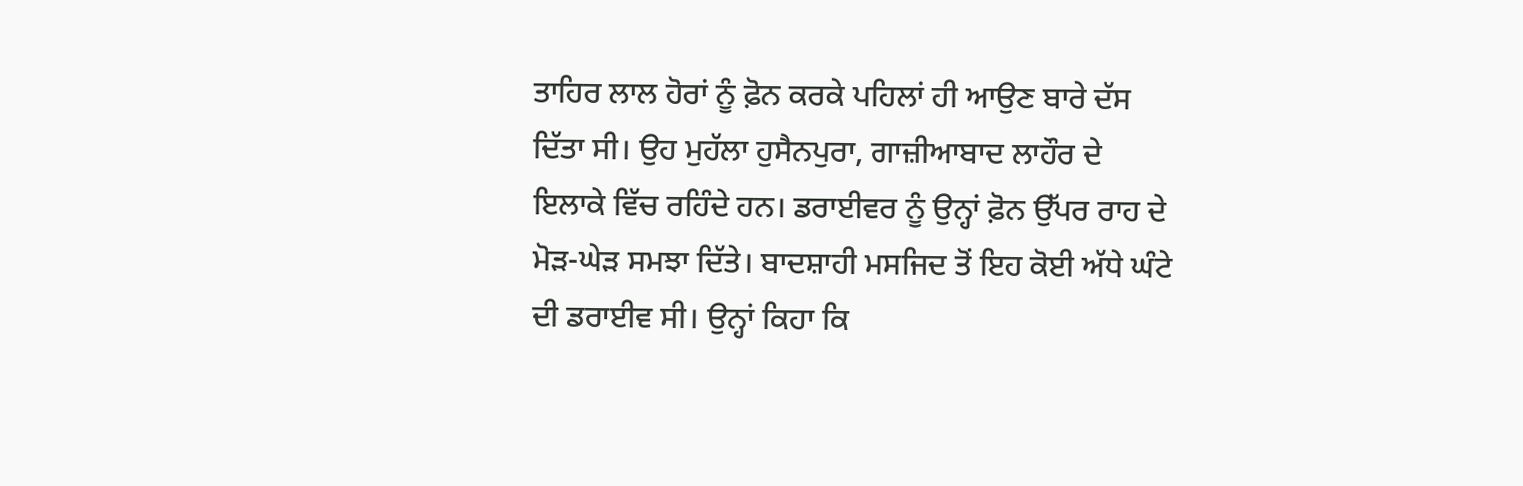ਤਾਹਿਰ ਲਾਲ ਹੋਰਾਂ ਨੂੰ ਫ਼ੋਨ ਕਰਕੇ ਪਹਿਲਾਂ ਹੀ ਆਉਣ ਬਾਰੇ ਦੱਸ ਦਿੱਤਾ ਸੀ। ਉਹ ਮੁਹੱਲਾ ਹੁਸੈਨਪੁਰਾ, ਗਾਜ਼ੀਆਬਾਦ ਲਾਹੌਰ ਦੇ ਇਲਾਕੇ ਵਿੱਚ ਰਹਿੰਦੇ ਹਨ। ਡਰਾਈਵਰ ਨੂੰ ਉਨ੍ਹਾਂ ਫ਼ੋਨ ਉੱਪਰ ਰਾਹ ਦੇ ਮੋੜ-ਘੇੜ ਸਮਝਾ ਦਿੱਤੇ। ਬਾਦਸ਼ਾਹੀ ਮਸਜਿਦ ਤੋਂ ਇਹ ਕੋਈ ਅੱਧੇ ਘੰਟੇ ਦੀ ਡਰਾਈਵ ਸੀ। ਉਨ੍ਹਾਂ ਕਿਹਾ ਕਿ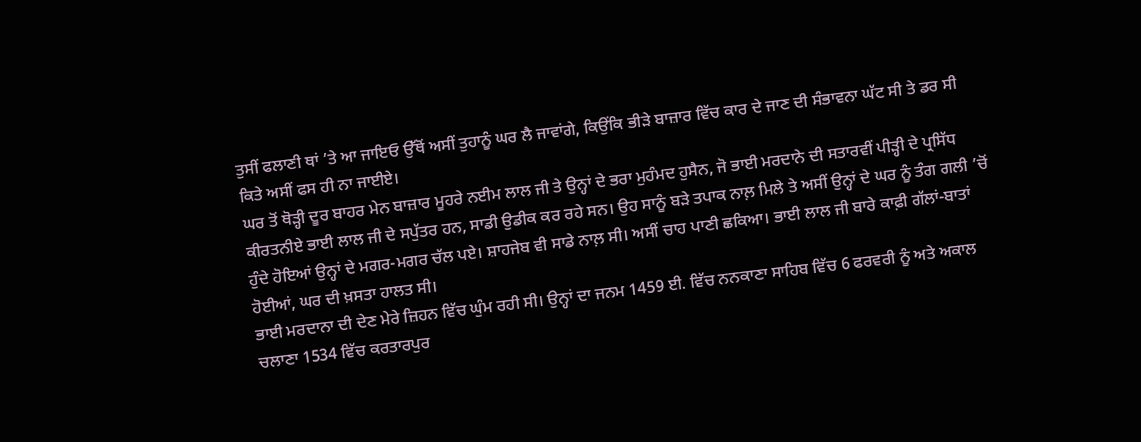ਤੁਸੀਂ ਫਲਾਣੀ ਥਾਂ ’ਤੇ ਆ ਜਾਇਓ ਉੱਥੋਂ ਅਸੀਂ ਤੁਹਾਨੂੰ ਘਰ ਲੈ ਜਾਵਾਂਗੇ, ਕਿਉਂਕਿ ਭੀੜੇ ਬਾਜ਼ਾਰ ਵਿੱਚ ਕਾਰ ਦੇ ਜਾਣ ਦੀ ਸੰਭਾਵਨਾ ਘੱਟ ਸੀ ਤੇ ਡਰ ਸੀ ਕਿਤੇ ਅਸੀਂ ਫਸ ਹੀ ਨਾ ਜਾਈਏ।
ਘਰ ਤੋਂ ਥੋੜ੍ਹੀ ਦੂਰ ਬਾਹਰ ਮੇਨ ਬਾਜ਼ਾਰ ਮੂਹਰੇ ਨਈਮ ਲਾਲ ਜੀ ਤੇ ਉਨ੍ਹਾਂ ਦੇ ਭਰਾ ਮੁਹੰਮਦ ਹੁਸੈਨ, ਜੋ ਭਾਈ ਮਰਦਾਨੇ ਦੀ ਸਤਾਰਵੀਂ ਪੀੜ੍ਹੀ ਦੇ ਪ੍ਰਸਿੱਧ ਕੀਰਤਨੀਏ ਭਾਈ ਲਾਲ ਜੀ ਦੇ ਸਪੁੱਤਰ ਹਨ, ਸਾਡੀ ਉਡੀਕ ਕਰ ਰਹੇ ਸਨ। ਉਹ ਸਾਨੂੰ ਬੜੇ ਤਪਾਕ ਨਾਲ਼ ਮਿਲੇ ਤੇ ਅਸੀਂ ਉਨ੍ਹਾਂ ਦੇ ਘਰ ਨੂੰ ਤੰਗ ਗਲੀ ’ਚੋਂ ਹੁੰਦੇ ਹੋਇਆਂ ਉਨ੍ਹਾਂ ਦੇ ਮਗਰ-ਮਗਰ ਚੱਲ ਪਏ। ਸ਼ਾਹਜੇਬ ਵੀ ਸਾਡੇ ਨਾਲ਼ ਸੀ। ਅਸੀਂ ਚਾਹ ਪਾਣੀ ਛਕਿਆ। ਭਾਈ ਲਾਲ ਜੀ ਬਾਰੇ ਕਾਫ਼ੀ ਗੱਲਾਂ-ਬਾਤਾਂ ਹੋਈਆਂ, ਘਰ ਦੀ ਖ਼ਸਤਾ ਹਾਲਤ ਸੀ।
ਭਾਈ ਮਰਦਾਨਾ ਦੀ ਦੇਣ ਮੇਰੇ ਜ਼ਿਹਨ ਵਿੱਚ ਘੁੰਮ ਰਹੀ ਸੀ। ਉਨ੍ਹਾਂ ਦਾ ਜਨਮ 1459 ਈ. ਵਿੱਚ ਨਨਕਾਣਾ ਸਾਹਿਬ ਵਿੱਚ 6 ਫਰਵਰੀ ਨੂੰ ਅਤੇ ਅਕਾਲ ਚਲਾਣਾ 1534 ਵਿੱਚ ਕਰਤਾਰਪੁਰ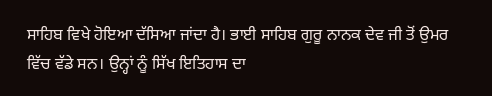ਸਾਹਿਬ ਵਿਖੇ ਹੋਇਆ ਦੱਸਿਆ ਜਾਂਦਾ ਹੈ। ਭਾਈ ਸਾਹਿਬ ਗੁਰੂ ਨਾਨਕ ਦੇਵ ਜੀ ਤੋਂ ਉਮਰ ਵਿੱਚ ਵੱਡੇ ਸਨ। ਉਨ੍ਹਾਂ ਨੂੰ ਸਿੱਖ ਇਤਿਹਾਸ ਦਾ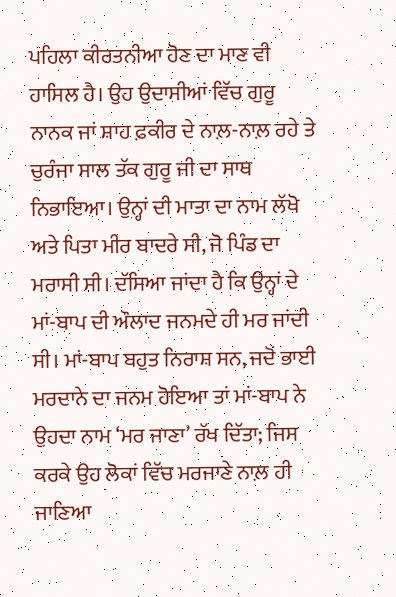ਪਹਿਲਾ ਕੀਰਤਨੀਆ ਹੋਣ ਦਾ ਮਾਣ ਵੀ ਹਾਸਿਲ ਹੈ। ਉਹ ਉਦਾਸੀਆਂ ਵਿੱਚ ਗੁਰੂ ਨਾਨਕ ਜਾਂ ਸ਼ਾਹ ਫ਼ਕੀਰ ਦੇ ਨਾਲ਼-ਨਾਲ਼ ਰਹੇ ਤੇ ਚੁਰੰਜਾ ਸਾਲ ਤੱਕ ਗੁਰੂ ਜੀ ਦਾ ਸਾਥ ਨਿਭਾਇਆ। ਉਨ੍ਹਾਂ ਦੀ ਮਾਤਾ ਦਾ ਨਾਮ ਲੱਖੋ ਅਤੇ ਪਿਤਾ ਮੀਰ ਬਾਦਰੇ ਸੀ, ਜੋ ਪਿੰਡ ਦਾ ਮਰਾਸੀ ਸੀ। ਦੱਸਿਆ ਜਾਂਦਾ ਹੈ ਕਿ ਉਨ੍ਹਾਂ ਦੇ ਮਾਂ-ਬਾਪ ਦੀ ਔਲਾਦ ਜਨਮਦੇ ਹੀ ਮਰ ਜਾਂਦੀ ਸੀ। ਮਾਂ-ਬਾਪ ਬਹੁਤ ਨਿਰਾਸ਼ ਸਨ, ਜਦੋਂ ਭਾਈ ਮਰਦਾਨੇ ਦਾ ਜਨਮ ਹੋਇਆ ਤਾਂ ਮਾਂ-ਬਾਪ ਨੇ ਉਹਦਾ ਨਾਮ ‘ਮਰ ਜਾਣਾ’ ਰੱਖ ਦਿੱਤਾ; ਜਿਸ ਕਰਕੇ ਉਹ ਲੋਕਾਂ ਵਿੱਚ ਮਰਜਾਣੇ ਨਾਲ਼ ਹੀ ਜਾਣਿਆ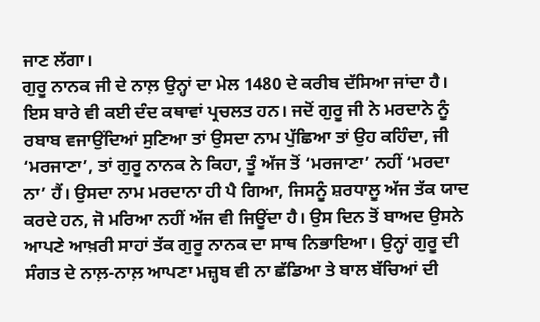ਜਾਣ ਲੱਗਾ।
ਗੁਰੂ ਨਾਨਕ ਜੀ ਦੇ ਨਾਲ਼ ਉਨ੍ਹਾਂ ਦਾ ਮੇਲ 1480 ਦੇ ਕਰੀਬ ਦੱਸਿਆ ਜਾਂਦਾ ਹੈ। ਇਸ ਬਾਰੇ ਵੀ ਕਈ ਦੰਦ ਕਥਾਵਾਂ ਪ੍ਰਚਲਤ ਹਨ। ਜਦੋਂ ਗੁਰੂ ਜੀ ਨੇ ਮਰਦਾਨੇ ਨੂੰ ਰਬਾਬ ਵਜਾਉਂਦਿਆਂ ਸੁਣਿਆ ਤਾਂ ਉਸਦਾ ਨਾਮ ਪੁੱਛਿਆ ਤਾਂ ਉਹ ਕਹਿੰਦਾ, ਜੀ ‘ਮਰਜਾਣਾ’, ਤਾਂ ਗੁਰੂ ਨਾਨਕ ਨੇ ਕਿਹਾ, ਤੂੰ ਅੱਜ ਤੋਂ ‘ਮਰਜਾਣਾ’ ਨਹੀਂ ‘ਮਰਦਾ ਨਾ’ ਹੈਂ। ਉਸਦਾ ਨਾਮ ਮਰਦਾਨਾ ਹੀ ਪੈ ਗਿਆ, ਜਿਸਨੂੰ ਸ਼ਰਧਾਲੂ ਅੱਜ ਤੱਕ ਯਾਦ ਕਰਦੇ ਹਨ, ਜੋ ਮਰਿਆ ਨਹੀਂ ਅੱਜ ਵੀ ਜਿਊਂਦਾ ਹੈ। ਉਸ ਦਿਨ ਤੋਂ ਬਾਅਦ ਉਸਨੇ ਆਪਣੇ ਆਖ਼ਰੀ ਸਾਹਾਂ ਤੱਕ ਗੁਰੂ ਨਾਨਕ ਦਾ ਸਾਥ ਨਿਭਾਇਆ। ਉਨ੍ਹਾਂ ਗੁਰੂ ਦੀ ਸੰਗਤ ਦੇ ਨਾਲ਼-ਨਾਲ਼ ਆਪਣਾ ਮਜ਼੍ਹਬ ਵੀ ਨਾ ਛੱਡਿਆ ਤੇ ਬਾਲ ਬੱਚਿਆਂ ਦੀ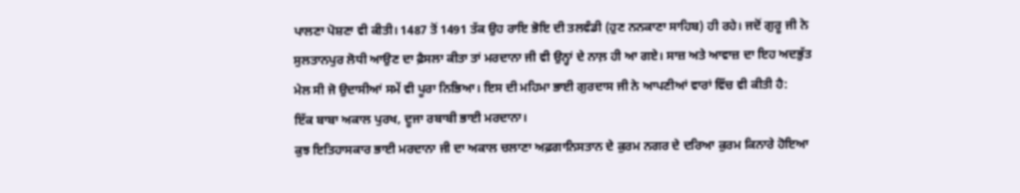ਪਾਲਣਾ ਪੋਸ਼ਣਾ ਵੀ ਕੀਤੀ। 1487 ਤੋਂ 1491 ਤੱਕ ਉਹ ਰਾਇ ਭੋਇ ਦੀ ਤਲਵੰਡੀ (ਹੁਣ ਨਨਕਾਣਾ ਸਾਹਿਬ) ਹੀ ਰਹੇ। ਜਦੋਂ ਗੁਰੂ ਜੀ ਨੇ ਸੁਲਤਾਨਪੁਰ ਲੋਧੀ ਆਉਣ ਦਾ ਫ਼ੈਸਲਾ ਕੀਤਾ ਤਾਂ ਮਰਦਾਨਾ ਜੀ ਵੀ ਉਨ੍ਹਾਂ ਦੇ ਨਾਲ਼ ਹੀ ਆ ਗਏ। ਸਾਜ਼ ਅਤੇ ਆਵਾਜ਼ ਦਾ ਇਹ ਅਦਭੁੱਤ ਮੇਲ ਸੀ ਜੋ ਉਦਾਸੀਆਂ ਸਮੇਂ ਵੀ ਪੂਰਾ ਨਿਭਿਆ। ਇਸ ਦੀ ਮਹਿਮਾ ਭਾਈ ਗੁਰਦਾਸ ਜੀ ਨੇ ਆਪਣੀਆਂ ਵਾਰਾਂ ਵਿੱਚ ਵੀ ਕੀਤੀ ਹੈ:
ਇੱਕ ਬਾਬਾ ਅਕਾਲ ਪੁਰਖ, ਦੂਜਾ ਰਬਾਬੀ ਭਾਈ ਮਰਦਾਨਾ।
ਕੁਝ ਇਤਿਹਾਸਕਾਰ ਭਾਈ ਮਰਦਾਨਾ ਜੀ ਦਾ ਅਕਾਲ ਚਲਾਣਾ ਅਫ਼ਗਾਨਿਸਤਾਨ ਦੇ ਕੁਰਮ ਨਗਰ ਦੇ ਦਰਿਆ ਕੁਰਮ ਕਿਨਾਰੇ ਹੋਇਆ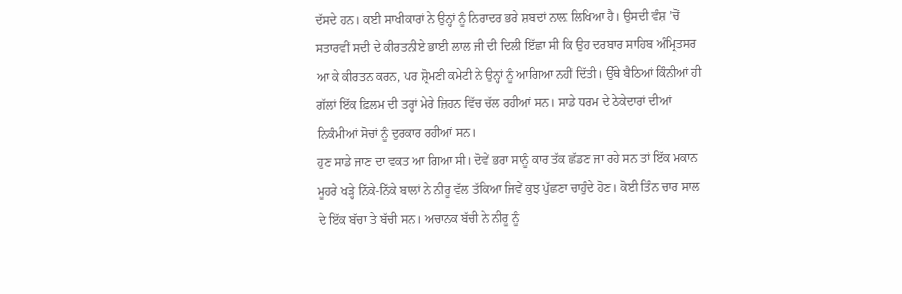ਦੱਸਦੇ ਹਨ। ਕਈ ਸਾਖੀਕਾਰਾਂ ਨੇ ਉਨ੍ਹਾਂ ਨੂੰ ਨਿਰਾਦਰ ਭਰੇ ਸ਼ਬਦਾਂ ਨਾਲ਼ ਲਿਖਿਆ ਹੈ। ਉਸਦੀ ਵੰਸ਼ ’ਚੋਂ ਸਤਾਰਵੀਂ ਸਦੀ ਦੇ ਕੀਰਤਨੀਏ ਭਾਈ ਲਾਲ ਜੀ ਦੀ ਦਿਲੀ ਇੱਛਾ ਸੀ ਕਿ ਉਹ ਦਰਬਾਰ ਸਾਹਿਬ ਅੰਮ੍ਰਿਤਸਰ ਆ ਕੇ ਕੀਰਤਨ ਕਰਨ, ਪਰ ਸ਼੍ਰੋਮਣੀ ਕਮੇਟੀ ਨੇ ਉਨ੍ਹਾਂ ਨੂੰ ਆਗਿਆ ਨਹੀਂ ਦਿੱਤੀ। ਉੱਥੇ ਬੈਠਿਆਂ ਕਿੰਨੀਆਂ ਹੀ ਗੱਲਾਂ ਇੱਕ ਫ਼ਿਲਮ ਦੀ ਤਰ੍ਹਾਂ ਮੇਰੇ ਜ਼ਿਹਨ ਵਿੱਚ ਚੱਲ ਰਹੀਆਂ ਸਨ। ਸਾਡੇ ਧਰਮ ਦੇ ਠੇਕੇਦਾਰਾਂ ਦੀਆਂ ਨਿਕੰਮੀਆਂ ਸੋਚਾਂ ਨੂੰ ਦੁਰਕਾਰ ਰਹੀਆਂ ਸਨ।
ਹੁਣ ਸਾਡੇ ਜਾਣ ਦਾ ਵਕਤ ਆ ਗਿਆ ਸੀ। ਦੋਵੇਂ ਭਰਾ ਸਾਨੂੰ ਕਾਰ ਤੱਕ ਛੱਡਣ ਜਾ ਰਹੇ ਸਨ ਤਾਂ ਇੱਕ ਮਕਾਨ ਮੂਹਰੇ ਖੜ੍ਹੇ ਨਿੱਕੇ-ਨਿੱਕੇ ਬਾਲਾਂ ਨੇ ਨੀਰੂ ਵੱਲ ਤੱਕਿਆ ਜਿਵੇਂ ਕੁਝ ਪੁੱਛਣਾ ਚਾਹੁੰਦੇ ਹੋਣ। ਕੋਈ ਤਿੰਨ ਚਾਰ ਸਾਲ ਦੇ ਇੱਕ ਬੱਚਾ ਤੇ ਬੱਚੀ ਸਨ। ਅਚਾਨਕ ਬੱਚੀ ਨੇ ਨੀਰੂ ਨੂੰ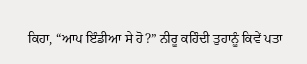ਕਿਹਾ, “ਆਪ ਇੰਡੀਆ ਸੇ ਹੋ?” ਨੀਰੂ ਕਹਿੰਦੀ ਤੁਹਾਨੂੰ ਕਿਵੇਂ ਪਤਾ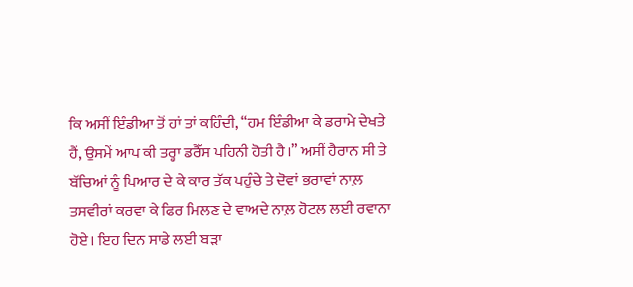ਕਿ ਅਸੀਂ ਇੰਡੀਆ ਤੋਂ ਹਾਂ ਤਾਂ ਕਹਿੰਦੀ, “ਹਮ ਇੰਡੀਆ ਕੇ ਡਰਾਮੇ ਦੇਖਤੇ ਹੈਂ, ਉਸਮੇਂ ਆਪ ਕੀ ਤਰ੍ਹਾ ਡਰੈੱਸ ਪਹਿਨੀ ਹੋਤੀ ਹੈ।” ਅਸੀਂ ਹੈਰਾਨ ਸੀ ਤੇ ਬੱਚਿਆਂ ਨੂੰ ਪਿਆਰ ਦੇ ਕੇ ਕਾਰ ਤੱਕ ਪਹੁੰਚੇ ਤੇ ਦੋਵਾਂ ਭਰਾਵਾਂ ਨਾਲ਼ ਤਸਵੀਰਾਂ ਕਰਵਾ ਕੇ ਫਿਰ ਮਿਲਣ ਦੇ ਵਾਅਦੇ ਨਾਲ਼ ਹੋਟਲ ਲਈ ਰਵਾਨਾ ਹੋਏ। ਇਹ ਦਿਨ ਸਾਡੇ ਲਈ ਬੜਾ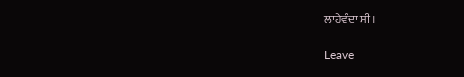ਲਾਹੇਵੰਦਾ ਸੀ।

Leave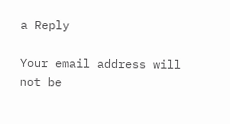a Reply

Your email address will not be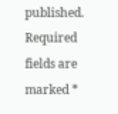published. Required fields are marked *